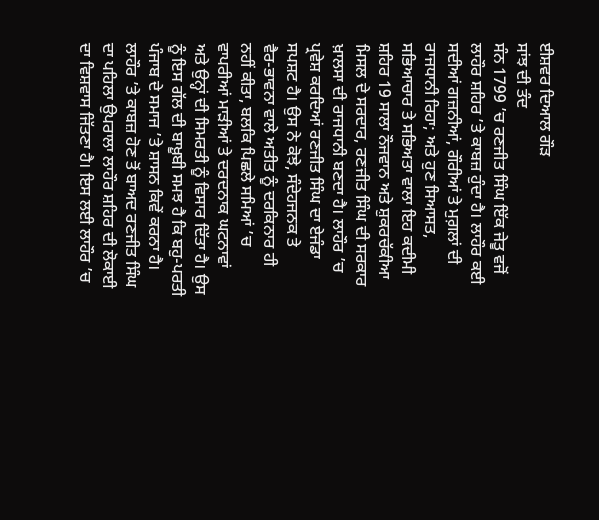ਈਸ਼ਵਰ ਦਿਆਲ ਗੌੜ
ਸਾਂਝ ਦੀ ਤੰਦ
ਸੰਨ 1799 ’ਚ ਰਣਜੀਤ ਸਿੰਘ ਇੱਕ ਜੇਤੂ ਵਜੋਂ ਲਾਹੌਰ ਸ਼ਹਿਰ ’ਤੇ ਕਾਬਜ਼ ਹੁੰਦਾ ਹੈ। ਲਾਹੌਰ ਕਈ ਸਦੀਆਂ ਗਜ਼ਨੀਆਂ, ਗੌਰੀਆਂ ਤੇ ਮੁਗ਼ਲਾਂ ਦੀ ਰਾਜਧਾਨੀ ਰਿਹਾ; ਅਤੇ ਹੁਣ ਸਿਆਸਤ, ਸਭਿਆਚਾਰ ਤੇ ਸਭਿਅਤਾ ਵਾਲਾ ਇਹ ਕਦੀਮੀ ਸ਼ਹਿਰ 19 ਸਾਲਾ ਨੌਜਵਾਨ ਅਤੇ ਸ਼ੁਕਰਚੱਕੀਆ ਮਿਸਲ ਦੇ ਸਰਦਾਰ, ਰਣਜੀਤ ਸਿੰਘ ਦੀ ਸਰਕਾਰ ਖ਼ਾਲਸਾ ਦੀ ਰਾਜਧਾਨੀ ਬਣਦਾ ਹੈ। ਲਾਹੌਰ ’ਚ ਪ੍ਰਵੇਸ਼ ਕਰਦਿਆਂ ਰਣਜੀਤ ਸਿੰਘ ਦਾ ਏਜੰਡਾ ਸਪਸ਼ਟ ਹੈ। ਉਸ ਨੇ ਕੋਝੇ, ਸੰਦੇਹਜਨਕ ਤੇ
ਵੈਰ-ਭਾਵਨਾ ਵਾਲੇ ਅਤੀਤ ਨੂੰ ਦਰਕਿਨਾਰ ਹੀ
ਨਹੀਂ ਕੀਤਾ, ਬਲਕਿ ਪਿਛਲੇ ਸਮਿਆਂ ’ਚ
ਵਾਪਰੀਆਂ ਮਾੜੀਆਂ ਤੇ ਦਰਦਨਾਕ ਘਟਨਾਵਾਂ
ਅਤੇ ਉਨ੍ਹਾਂ ਦੀ ਸਿਮਰਤੀ ਨੂੰ ਵਿਸਾਰ ਦਿੱਤਾ ਹੈ। ਉਸ ਨੂੰ ਇਸ ਗੱਲ ਦੀ ਬਾਖ਼ੂਬੀ ਸਮਝ ਹੈ ਕਿ ਬਹੁ-ਪਰਤੀ ਪੰਜਾਬ ਦੇ ਸਮਾਜ ’ਤੇ ਸ਼ਾਸਨ ਕਿਵੇਂ ਕਰਨਾ ਹੈ। ਲਾਹੌਰ ’ਤੇ ਕਾਬਜ਼ ਹੋਣ ਤੋਂ ਬਾਅਦ ਰਣਜੀਤ ਸਿੰਘ ਦਾ ਪਹਿਲਾ ਉਪਰਾਲਾ ਲਾਹੌਰ ਸ਼ਹਿਰ ਦੀ ਲੋਕਾਈ ਦਾ ਵਿਸ਼ਵਾਸ ਜਿੱਤਣਾ ਹੈ। ਇਸ ਲਈ ਲਾਹੌਰ ’ਚ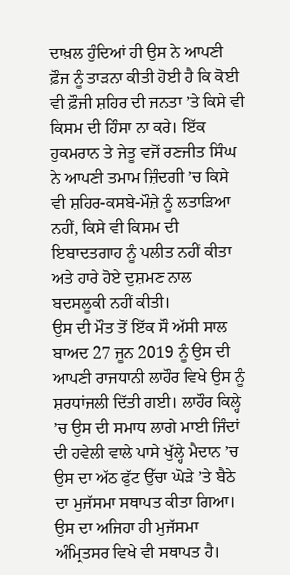ਦਾਖ਼ਲ ਹੁੰਦਿਆਂ ਹੀ ਉਸ ਨੇ ਆਪਣੀ ਫ਼ੌਜ ਨੂੰ ਤਾੜਨਾ ਕੀਤੀ ਹੋਈ ਹੈ ਕਿ ਕੋਈ ਵੀ ਫ਼ੌਜੀ ਸ਼ਹਿਰ ਦੀ ਜਨਤਾ ’ਤੇ ਕਿਸੇ ਵੀ ਕਿਸਮ ਦੀ ਹਿੰਸਾ ਨਾ ਕਰੇ। ਇੱਕ ਹੁਕਮਰਾਨ ਤੇ ਜੇਤੂ ਵਜੋਂ ਰਣਜੀਤ ਸਿੰਘ ਨੇ ਆਪਣੀ ਤਮਾਮ ਜ਼ਿੰਦਗੀ ’ਚ ਕਿਸੇ ਵੀ ਸ਼ਹਿਰ-ਕਸਬੇ-ਮੌਜ਼ੇ ਨੂੰ ਲਤਾੜਿਆ ਨਹੀਂ, ਕਿਸੇ ਵੀ ਕਿਸਮ ਦੀ ਇਬਾਦਤਗਾਹ ਨੂੰ ਪਲੀਤ ਨਹੀਂ ਕੀਤਾ ਅਤੇ ਹਾਰੇ ਹੋਏ ਦੁਸ਼ਮਣ ਨਾਲ ਬਦਸਲੂਕੀ ਨਹੀਂ ਕੀਤੀ।
ਉਸ ਦੀ ਮੌਤ ਤੋਂ ਇੱਕ ਸੌ ਅੱਸੀ ਸਾਲ ਬਾਅਦ 27 ਜੂਨ 2019 ਨੂੰ ਉਸ ਦੀ ਆਪਣੀ ਰਾਜਧਾਨੀ ਲਾਹੌਰ ਵਿਖੇ ਉਸ ਨੂੰ ਸ਼ਰਧਾਂਜਲੀ ਦਿੱਤੀ ਗਈ। ਲਾਹੌਰ ਕਿਲ੍ਹੇ ’ਚ ਉਸ ਦੀ ਸਮਾਧ ਲਾਗੇ ਮਾਈ ਜਿੰਦਾਂ ਦੀ ਹਵੇਲੀ ਵਾਲੇ ਪਾਸੇ ਖੁੱਲ੍ਹੇ ਮੈਦਾਨ ’ਚ ਉਸ ਦਾ ਅੱਠ ਫੁੱਟ ਉੱਚਾ ਘੋੜੇ ’ਤੇ ਬੈਠੇ ਦਾ ਮੁਜੱਸਮਾ ਸਥਾਪਤ ਕੀਤਾ ਗਿਆ। ਉਸ ਦਾ ਅਜਿਹਾ ਹੀ ਮੁਜੱਸਮਾ ਅੰਮ੍ਰਿਤਸਰ ਵਿਖੇ ਵੀ ਸਥਾਪਤ ਹੈ।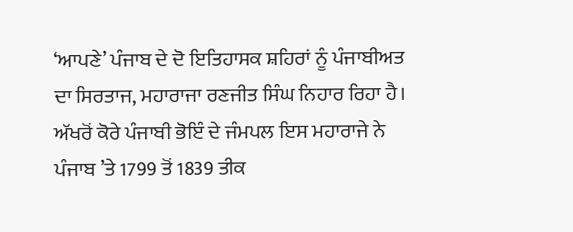‘ਆਪਣੇ’ ਪੰਜਾਬ ਦੇ ਦੋ ਇਤਿਹਾਸਕ ਸ਼ਹਿਰਾਂ ਨੂੰ ਪੰਜਾਬੀਅਤ ਦਾ ਸਿਰਤਾਜ, ਮਹਾਰਾਜਾ ਰਣਜੀਤ ਸਿੰਘ ਨਿਹਾਰ ਰਿਹਾ ਹੈ।
ਅੱਖਰੋਂ ਕੋਰੇ ਪੰਜਾਬੀ ਭੋਇੰ ਦੇ ਜੰਮਪਲ ਇਸ ਮਹਾਰਾਜੇ ਨੇ ਪੰਜਾਬ ’ਤੇ 1799 ਤੋਂ 1839 ਤੀਕ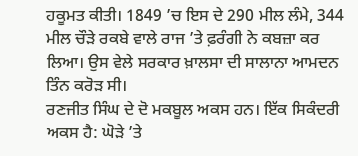ਹਕੂਮਤ ਕੀਤੀ। 1849 ’ਚ ਇਸ ਦੇ 290 ਮੀਲ ਲੰਮੇ, 344 ਮੀਲ ਚੌੜੇ ਰਕਬੇ ਵਾਲੇ ਰਾਜ ’ਤੇ ਫ਼ਰੰਗੀ ਨੇ ਕਬਜ਼ਾ ਕਰ ਲਿਆ। ਉਸ ਵੇਲੇ ਸਰਕਾਰ ਖ਼ਾਲਸਾ ਦੀ ਸਾਲਾਨਾ ਆਮਦਨ ਤਿੰਨ ਕਰੋੜ ਸੀ।
ਰਣਜੀਤ ਸਿੰਘ ਦੇ ਦੋ ਮਕਬੂਲ ਅਕਸ ਹਨ। ਇੱਕ ਸਿਕੰਦਰੀ ਅਕਸ ਹੈ: ਘੋੜੇ ’ਤੇ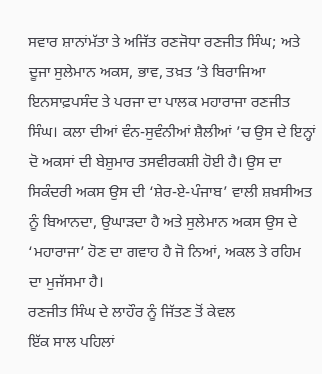ਸਵਾਰ ਸ਼ਾਨਾਂਮੱਤਾ ਤੇ ਅਜਿੱਤ ਰਣਜੋਧਾ ਰਣਜੀਤ ਸਿੰਘ; ਅਤੇ ਦੂਜਾ ਸੁਲੇਮਾਨ ਅਕਸ, ਭਾਵ, ਤਖ਼ਤ ’ਤੇ ਬਿਰਾਜਿਆ ਇਨਸਾਫ਼ਪਸੰਦ ਤੇ ਪਰਜਾ ਦਾ ਪਾਲਕ ਮਹਾਰਾਜਾ ਰਣਜੀਤ ਸਿੰਘ। ਕਲਾ ਦੀਆਂ ਵੰਨ-ਸੁਵੰਨੀਆਂ ਸ਼ੈਲੀਆਂ ’ਚ ਉਸ ਦੇ ਇਨ੍ਹਾਂ ਦੋ ਅਕਸਾਂ ਦੀ ਬੇਸ਼ੁਮਾਰ ਤਸਵੀਰਕਸ਼ੀ ਹੋਈ ਹੈ। ਉਸ ਦਾ ਸਿਕੰਦਰੀ ਅਕਸ ਉਸ ਦੀ ‘ਸ਼ੇਰ-ਏ-ਪੰਜਾਬ’ ਵਾਲੀ ਸ਼ਖ਼ਸੀਅਤ ਨੂੰ ਬਿਆਨਦਾ, ਉਘਾੜਦਾ ਹੈ ਅਤੇ ਸੁਲੇਮਾਨ ਅਕਸ ਉਸ ਦੇ ‘ਮਹਾਰਾਜਾ’ ਹੋਣ ਦਾ ਗਵਾਹ ਹੈ ਜੋ ਨਿਆਂ, ਅਕਲ ਤੇ ਰਹਿਮ ਦਾ ਮੁਜੱਸਮਾ ਹੈ।
ਰਣਜੀਤ ਸਿੰਘ ਦੇ ਲਾਹੌਰ ਨੂੰ ਜਿੱਤਣ ਤੋਂ ਕੇਵਲ
ਇੱਕ ਸਾਲ ਪਹਿਲਾਂ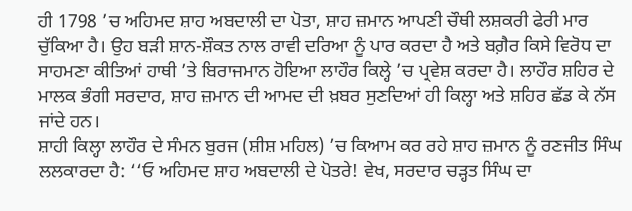ਹੀ 1798 ’ਚ ਅਹਿਮਦ ਸ਼ਾਹ ਅਬਦਾਲੀ ਦਾ ਪੋਤਾ, ਸ਼ਾਹ ਜ਼ਮਾਨ ਆਪਣੀ ਚੌਥੀ ਲਸ਼ਕਰੀ ਫੇਰੀ ਮਾਰ ਚੁੱਕਿਆ ਹੈ। ਉਹ ਬੜੀ ਸ਼ਾਨ-ਸ਼ੌਕਤ ਨਾਲ ਰਾਵੀ ਦਰਿਆ ਨੂੰ ਪਾਰ ਕਰਦਾ ਹੈ ਅਤੇ ਬਗ਼ੈਰ ਕਿਸੇ ਵਿਰੋਧ ਦਾ ਸਾਹਮਣਾ ਕੀਤਿਆਂ ਹਾਥੀ ’ਤੇ ਬਿਰਾਜਮਾਨ ਹੋਇਆ ਲਾਹੌਰ ਕਿਲ੍ਹੇ ’ਚ ਪ੍ਰਵੇਸ਼ ਕਰਦਾ ਹੈ। ਲਾਹੌਰ ਸ਼ਹਿਰ ਦੇ ਮਾਲਕ ਭੰਗੀ ਸਰਦਾਰ, ਸ਼ਾਹ ਜ਼ਮਾਨ ਦੀ ਆਮਦ ਦੀ ਖ਼ਬਰ ਸੁਣਦਿਆਂ ਹੀ ਕਿਲ੍ਹਾ ਅਤੇ ਸ਼ਹਿਰ ਛੱਡ ਕੇ ਨੱਸ ਜਾਂਦੇ ਹਨ।
ਸ਼ਾਹੀ ਕਿਲ੍ਹਾ ਲਾਹੌਰ ਦੇ ਸੰਮਨ ਬੁਰਜ (ਸ਼ੀਸ਼ ਮਹਿਲ) ’ਚ ਕਿਆਮ ਕਰ ਰਹੇ ਸ਼ਾਹ ਜ਼ਮਾਨ ਨੂੰ ਰਣਜੀਤ ਸਿੰਘ ਲਲਕਾਰਦਾ ਹੈ: ‘‘ਓ ਅਹਿਮਦ ਸ਼ਾਹ ਅਬਦਾਲੀ ਦੇ ਪੋਤਰੇ! ਵੇਖ, ਸਰਦਾਰ ਚੜ੍ਹਤ ਸਿੰਘ ਦਾ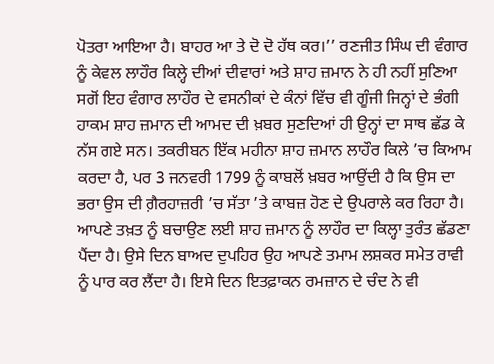ਪੋਤਰਾ ਆਇਆ ਹੈ। ਬਾਹਰ ਆ ਤੇ ਦੋ ਦੋ ਹੱਥ ਕਰ।’’ ਰਣਜੀਤ ਸਿੰਘ ਦੀ ਵੰਗਾਰ ਨੂੰ ਕੇਵਲ ਲਾਹੌਰ ਕਿਲ੍ਹੇ ਦੀਆਂ ਦੀਵਾਰਾਂ ਅਤੇ ਸ਼ਾਹ ਜ਼ਮਾਨ ਨੇ ਹੀ ਨਹੀਂ ਸੁਣਿਆ ਸਗੋਂ ਇਹ ਵੰਗਾਰ ਲਾਹੌਰ ਦੇ ਵਸਨੀਕਾਂ ਦੇ ਕੰਨਾਂ ਵਿੱਚ ਵੀ ਗੂੰਜੀ ਜਿਨ੍ਹਾਂ ਦੇ ਭੰਗੀ ਹਾਕਮ ਸ਼ਾਹ ਜ਼ਮਾਨ ਦੀ ਆਮਦ ਦੀ ਖ਼ਬਰ ਸੁਣਦਿਆਂ ਹੀ ਉਨ੍ਹਾਂ ਦਾ ਸਾਥ ਛੱਡ ਕੇ ਨੱਸ ਗਏ ਸਨ। ਤਕਰੀਬਨ ਇੱਕ ਮਹੀਨਾ ਸ਼ਾਹ ਜ਼ਮਾਨ ਲਾਹੌਰ ਕਿਲੇ ’ਚ ਕਿਆਮ ਕਰਦਾ ਹੈ, ਪਰ 3 ਜਨਵਰੀ 1799 ਨੂੰ ਕਾਬਲੋਂ ਖ਼ਬਰ ਆਉਂਦੀ ਹੈ ਕਿ ਉਸ ਦਾ ਭਰਾ ਉਸ ਦੀ ਗ਼ੈਰਹਾਜ਼ਰੀ ’ਚ ਸੱਤਾ ’ਤੇ ਕਾਬਜ਼ ਹੋਣ ਦੇ ਉਪਰਾਲੇ ਕਰ ਰਿਹਾ ਹੈ। ਆਪਣੇ ਤਖ਼ਤ ਨੂੰ ਬਚਾਉਣ ਲਈ ਸ਼ਾਹ ਜ਼ਮਾਨ ਨੂੰ ਲਾਹੌਰ ਦਾ ਕਿਲ੍ਹਾ ਤੁਰੰਤ ਛੱਡਣਾ ਪੈਂਦਾ ਹੈ। ਉਸੇ ਦਿਨ ਬਾਅਦ ਦੁਪਹਿਰ ਉਹ ਆਪਣੇ ਤਮਾਮ ਲਸ਼ਕਰ ਸਮੇਤ ਰਾਵੀ ਨੂੰ ਪਾਰ ਕਰ ਲੈਂਦਾ ਹੈ। ਇਸੇ ਦਿਨ ਇਤਫ਼ਾਕਨ ਰਮਜ਼ਾਨ ਦੇ ਚੰਦ ਨੇ ਵੀ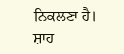ਨਿਕਲਣਾ ਹੈ। ਸ਼ਾਹ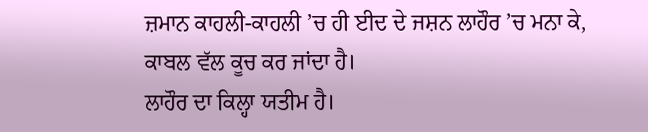ਜ਼ਮਾਨ ਕਾਹਲੀ-ਕਾਹਲੀ ’ਚ ਹੀ ਈਦ ਦੇ ਜਸ਼ਨ ਲਾਹੌਰ ’ਚ ਮਨਾ ਕੇ, ਕਾਬਲ ਵੱਲ ਕੂਚ ਕਰ ਜਾਂਦਾ ਹੈ।
ਲਾਹੌਰ ਦਾ ਕਿਲ੍ਹਾ ਯਤੀਮ ਹੈ।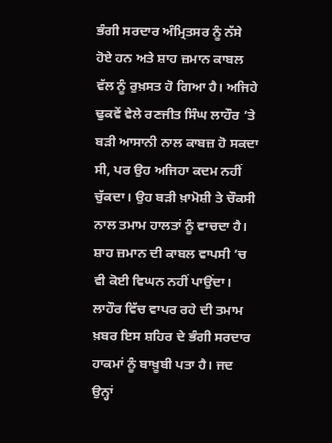ਭੰਗੀ ਸਰਦਾਰ ਅੰਮ੍ਰਿਤਸਰ ਨੂੰ ਨੱਸੇ ਹੋਏ ਹਨ ਅਤੇ ਸ਼ਾਹ ਜ਼ਮਾਨ ਕਾਬਲ ਵੱਲ ਨੂੰ ਰੁਖ਼ਸਤ ਹੋ ਗਿਆ ਹੈ। ਅਜਿਹੇ ਢੁਕਵੇਂ ਵੇਲੇ ਰਣਜੀਤ ਸਿੰਘ ਲਾਹੌਰ ’ਤੇ ਬੜੀ ਆਸਾਨੀ ਨਾਲ ਕਾਬਜ਼ ਹੋ ਸਕਦਾ ਸੀ, ਪਰ ਉਹ ਅਜਿਹਾ ਕਦਮ ਨਹੀਂ ਚੁੱਕਦਾ। ਉਹ ਬੜੀ ਖ਼ਾਮੋਸ਼ੀ ਤੇ ਚੌਕਸੀ ਨਾਲ ਤਮਾਮ ਹਾਲਤਾਂ ਨੂੰ ਵਾਚਦਾ ਹੈ। ਸ਼ਾਹ ਜ਼ਮਾਨ ਦੀ ਕਾਬਲ ਵਾਪਸੀ ’ਚ ਵੀ ਕੋਈ ਵਿਘਨ ਨਹੀਂ ਪਾਉਂਦਾ।
ਲਾਹੌਰ ਵਿੱਚ ਵਾਪਰ ਰਹੇ ਦੀ ਤਮਾਮ ਖ਼ਬਰ ਇਸ ਸ਼ਹਿਰ ਦੇ ਭੰਗੀ ਸਰਦਾਰ ਹਾਕਮਾਂ ਨੂੰ ਬਾਖ਼ੂਬੀ ਪਤਾ ਹੈ। ਜਦ ਉਨ੍ਹਾਂ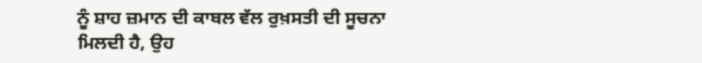ਨੂੰ ਸ਼ਾਹ ਜ਼ਮਾਨ ਦੀ ਕਾਬਲ ਵੱਲ ਰੁਖ਼ਸਤੀ ਦੀ ਸੂਚਨਾ ਮਿਲਦੀ ਹੈ, ਉਹ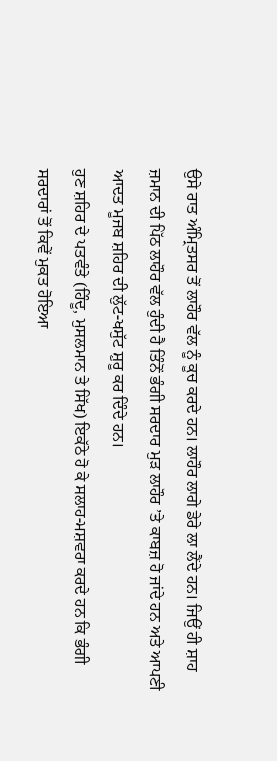ਉਸੇ ਰਾਤ ਅੰਮ੍ਰਿਤਸਰ ਤੋਂ ਲਾਹੌਰ ਵੱਲ ਨੂੰ ਕੂਚ ਕਰਦੇ ਹਨ। ਲਾਹੌਰ ਲਾਗੇ ਡੇਰੇ ਲਾ ਲੈਂਦੇ ਹਨ। ਜਿਉਂ ਹੀ ਸ਼ਾਹ ਜ਼ਮਾਨ ਦੀ ਪਿੱਠ ਲਾਹੌਰ ਵੱਲ ਹੁੰਦੀ ਹੈ ਤਿੰਨੋਂ ਭੰਗੀ ਸਰਦਾਰ ਮੁੜ ਲਾਹੌਰ ’ਤੇ ਕਾਬਜ਼ ਹੋ ਜਾਂਦੇ ਹਨ ਅਤੇ ਆਪਣੀ ਆਦਤ ਮੂਜਬ ਸ਼ਹਿਰ ਦੀ ਲੁੱਟ-ਖਸੁੱਟ ਸ਼ੁਰੂ ਕਰ ਦਿੰਦੇ ਹਨ।
ਹੁਣ ਸ਼ਹਿਰ ਦੇ ਪਤਵੰਤੇ (ਹਿੰਦੂ, ਮੁਸਲਮਾਨ ਤੇ ਸਿੱਖ) ਇਕੱਠੇ ਹੋ ਕੇ ਸਲਾਹ-ਮਸ਼ਵਰਾ ਕਰਦੇ ਹਨ ਕਿ ਭੰਗੀ ਸਰਦਾਰਾਂ ਤੋਂ ਕਿਵੇਂ ਮੁਕਤ ਹੋਇਆ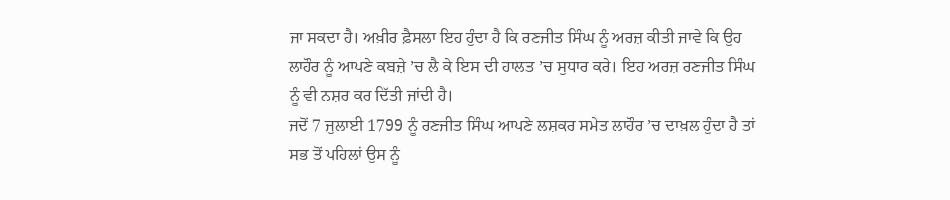ਜਾ ਸਕਦਾ ਹੈ। ਅਖ਼ੀਰ ਫ਼ੈਸਲਾ ਇਹ ਹੁੰਦਾ ਹੈ ਕਿ ਰਣਜੀਤ ਸਿੰਘ ਨੂੰ ਅਰਜ਼ ਕੀਤੀ ਜਾਵੇ ਕਿ ਉਹ ਲਾਹੌਰ ਨੂੰ ਆਪਣੇ ਕਬਜ਼ੇ ’ਚ ਲੈ ਕੇ ਇਸ ਦੀ ਹਾਲਤ ’ਚ ਸੁਧਾਰ ਕਰੇ। ਇਹ ਅਰਜ਼ ਰਣਜੀਤ ਸਿੰਘ ਨੂੰ ਵੀ ਨਸ਼ਰ ਕਰ ਦਿੱਤੀ ਜਾਂਦੀ ਹੈ।
ਜਦੋਂ 7 ਜੁਲਾਈ 1799 ਨੂੰ ਰਣਜੀਤ ਸਿੰਘ ਆਪਣੇ ਲਸ਼ਕਰ ਸਮੇਤ ਲਾਹੌਰ ’ਚ ਦਾਖ਼ਲ ਹੁੰਦਾ ਹੈ ਤਾਂ ਸਭ ਤੋਂ ਪਹਿਲਾਂ ਉਸ ਨੂੰ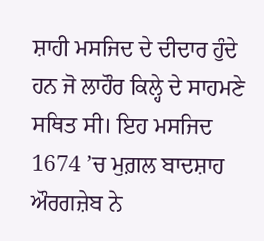ਸ਼ਾਹੀ ਮਸਜਿਦ ਦੇ ਦੀਦਾਰ ਹੁੰਦੇ ਹਨ ਜੋ ਲਾਹੌਰ ਕਿਲ੍ਹੇ ਦੇ ਸਾਹਮਣੇ ਸਥਿਤ ਸੀ। ਇਹ ਮਸਜਿਦ 1674 ’ਚ ਮੁਗ਼ਲ ਬਾਦਸ਼ਾਹ ਔਰਗਜ਼ੇਬ ਨੇ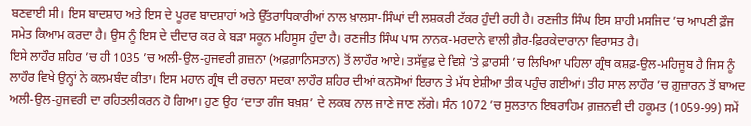ਬਣਵਾਈ ਸੀ। ਇਸ ਬਾਦਸ਼ਾਹ ਅਤੇ ਇਸ ਦੇ ਪੂਰਵ ਬਾਦਸ਼ਾਹਾਂ ਅਤੇ ਉੱਤਰਾਧਿਕਾਰੀਆਂ ਨਾਲ ਖ਼ਾਲਸਾ-ਸਿੰਘਾਂ ਦੀ ਲਸ਼ਕਰੀ ਟੱਕਰ ਹੁੰਦੀ ਰਹੀ ਹੈ। ਰਣਜੀਤ ਸਿੰਘ ਇਸ ਸ਼ਾਹੀ ਮਸਜਿਦ ’ਚ ਆਪਣੀ ਫ਼ੌਜ ਸਮੇਤ ਕਿਆਮ ਕਰਦਾ ਹੈ। ਉਸ ਨੂੰ ਇਸ ਦੇ ਦੀਦਾਰ ਕਰ ਕੇ ਬੜਾ ਸਕੂਨ ਮਹਿਸੂਸ ਹੁੰਦਾ ਹੈ। ਰਣਜੀਤ ਸਿੰਘ ਪਾਸ ਨਾਨਕ-ਮਰਦਾਨੇ ਵਾਲੀ ਗ਼ੈਰ-ਫ਼ਿਰਕੇਦਾਰਾਨਾ ਵਿਰਾਸਤ ਹੈ।
ਇਸੇ ਲਾਹੌਰ ਸ਼ਹਿਰ ’ਚ ਹੀ 1035 ’ਚ ਅਲੀ-ਉਲ-ਹੁਜਵਰੀ ਗ਼ਜ਼ਨਾ (ਅਫ਼ਗ਼ਾਨਿਸਤਾਨ) ਤੋਂ ਲਾਹੌਰ ਆਏ। ਤਸੱਵੁਫ਼ ਦੇ ਵਿਸ਼ੇ ’ਤੇ ਫ਼ਾਰਸੀ ’ਚ ਲਿਖਿਆ ਪਹਿਲਾ ਗ੍ਰੰਥ ਕਸ਼ਫ਼-ਉਲ-ਮਹਿਜੂਬ ਹੈ ਜਿਸ ਨੂੰ ਲਾਹੌਰ ਵਿਖੇ ਉਨ੍ਹਾਂ ਨੇ ਕਲਮਬੰਦ ਕੀਤਾ। ਇਸ ਮਹਾਨ ਗ੍ਰੰਥ ਦੀ ਰਚਨਾ ਸਦਕਾ ਲਾਹੌਰ ਸ਼ਹਿਰ ਦੀਆਂ ਕਨਸੋਆਂ ਇਰਾਨ ਤੇ ਮੱਧ ਏਸ਼ੀਆ ਤੀਕ ਪਹੁੰਚ ਗਈਆਂ। ਤੀਹ ਸਾਲ ਲਾਹੌਰ ’ਚ ਗ਼ੁਜ਼ਾਰਨ ਤੋਂ ਬਾਅਦ ਅਲੀ-ਉਲ-ਹੁਜਵਰੀ ਦਾ ਰਹਿਤਲੀਕਰਨ ਹੋ ਗਿਆ। ਹੁਣ ਉਹ ‘ਦਾਤਾ ਗੰਜ ਬਖ਼ਸ਼’ ਦੇ ਲਕਬ ਨਾਲ ਜਾਣੇ ਜਾਣ ਲੱਗੇ। ਸੰਨ 1072 ’ਚ ਸੁਲਤਾਨ ਇਬਰਾਹਿਮ ਗ਼ਜ਼ਨਵੀ ਦੀ ਹਕੂਮਤ (1059-99) ਸਮੇਂ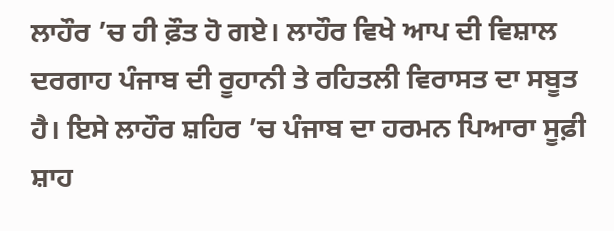ਲਾਹੌਰ ’ਚ ਹੀ ਫ਼ੌਤ ਹੋ ਗਏ। ਲਾਹੌਰ ਵਿਖੇ ਆਪ ਦੀ ਵਿਸ਼ਾਲ ਦਰਗਾਹ ਪੰਜਾਬ ਦੀ ਰੂਹਾਨੀ ਤੇ ਰਹਿਤਲੀ ਵਿਰਾਸਤ ਦਾ ਸਬੂਤ ਹੈ। ਇਸੇ ਲਾਹੌਰ ਸ਼ਹਿਰ ’ਚ ਪੰਜਾਬ ਦਾ ਹਰਮਨ ਪਿਆਰਾ ਸੂਫ਼ੀ ਸ਼ਾਹ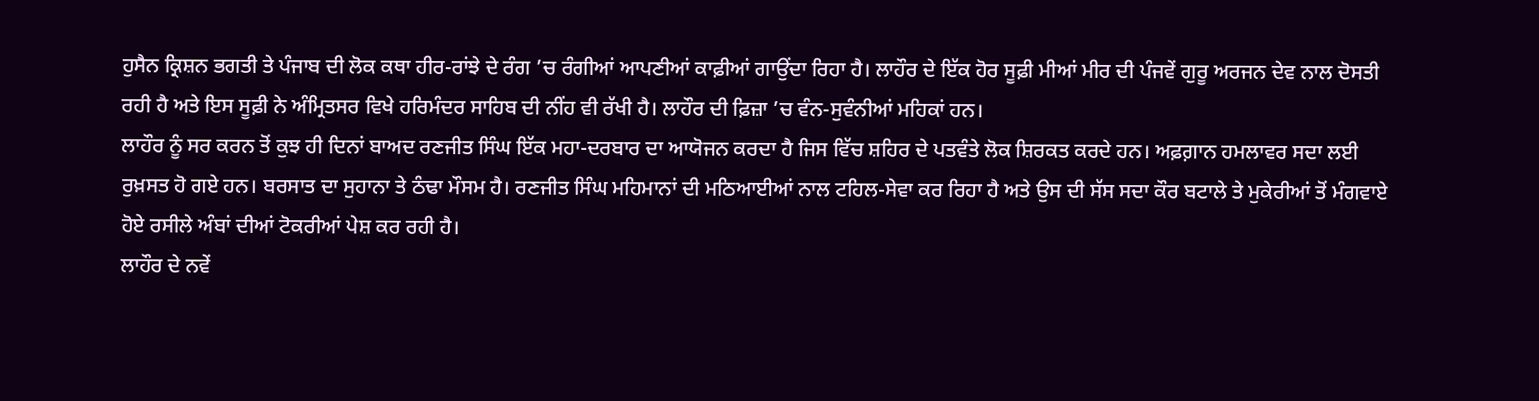ਹੁਸੈਨ ਕ੍ਰਿਸ਼ਨ ਭਗਤੀ ਤੇ ਪੰਜਾਬ ਦੀ ਲੋਕ ਕਥਾ ਹੀਰ-ਰਾਂਝੇ ਦੇ ਰੰਗ ’ਚ ਰੰਗੀਆਂ ਆਪਣੀਆਂ ਕਾਫ਼ੀਆਂ ਗਾਉਂਦਾ ਰਿਹਾ ਹੈ। ਲਾਹੌਰ ਦੇ ਇੱਕ ਹੋਰ ਸੂਫ਼ੀ ਮੀਆਂ ਮੀਰ ਦੀ ਪੰਜਵੇਂ ਗੁਰੂ ਅਰਜਨ ਦੇਵ ਨਾਲ ਦੋਸਤੀ ਰਹੀ ਹੈ ਅਤੇ ਇਸ ਸੂਫ਼ੀ ਨੇ ਅੰਮ੍ਰਿਤਸਰ ਵਿਖੇ ਹਰਿਮੰਦਰ ਸਾਹਿਬ ਦੀ ਨੀਂਹ ਵੀ ਰੱਖੀ ਹੈ। ਲਾਹੌਰ ਦੀ ਫ਼ਿਜ਼ਾ ’ਚ ਵੰਨ-ਸੁਵੰਨੀਆਂ ਮਹਿਕਾਂ ਹਨ।
ਲਾਹੌਰ ਨੂੰ ਸਰ ਕਰਨ ਤੋਂ ਕੁਝ ਹੀ ਦਿਨਾਂ ਬਾਅਦ ਰਣਜੀਤ ਸਿੰਘ ਇੱਕ ਮਹਾ-ਦਰਬਾਰ ਦਾ ਆਯੋਜਨ ਕਰਦਾ ਹੈ ਜਿਸ ਵਿੱਚ ਸ਼ਹਿਰ ਦੇ ਪਤਵੰਤੇ ਲੋਕ ਸ਼ਿਰਕਤ ਕਰਦੇ ਹਨ। ਅਫ਼ਗ਼ਾਨ ਹਮਲਾਵਰ ਸਦਾ ਲਈ ਰੁਖ਼ਸਤ ਹੋ ਗਏ ਹਨ। ਬਰਸਾਤ ਦਾ ਸੁਹਾਨਾ ਤੇ ਠੰਢਾ ਮੌਸਮ ਹੈ। ਰਣਜੀਤ ਸਿੰਘ ਮਹਿਮਾਨਾਂ ਦੀ ਮਠਿਆਈਆਂ ਨਾਲ ਟਹਿਲ-ਸੇਵਾ ਕਰ ਰਿਹਾ ਹੈ ਅਤੇ ਉਸ ਦੀ ਸੱਸ ਸਦਾ ਕੌਰ ਬਟਾਲੇ ਤੇ ਮੁਕੇਰੀਆਂ ਤੋਂ ਮੰਗਵਾਏ ਹੋਏ ਰਸੀਲੇ ਅੰਬਾਂ ਦੀਆਂ ਟੋਕਰੀਆਂ ਪੇਸ਼ ਕਰ ਰਹੀ ਹੈ।
ਲਾਹੌਰ ਦੇ ਨਵੇਂ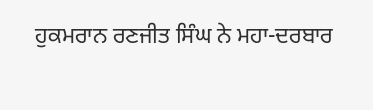ਹੁਕਮਰਾਨ ਰਣਜੀਤ ਸਿੰਘ ਨੇ ਮਹਾ-ਦਰਬਾਰ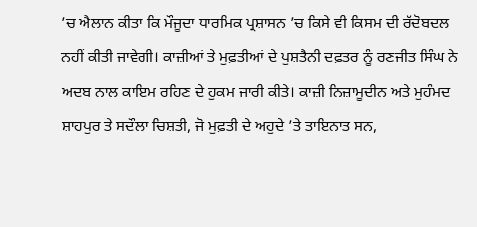’ਚ ਐਲਾਨ ਕੀਤਾ ਕਿ ਮੌਜੂਦਾ ਧਾਰਮਿਕ ਪ੍ਰਸ਼ਾਸਨ ’ਚ ਕਿਸੇ ਵੀ ਕਿਸਮ ਦੀ ਰੱਦੋਬਦਲ ਨਹੀਂ ਕੀਤੀ ਜਾਵੇਗੀ। ਕਾਜ਼ੀਆਂ ਤੇ ਮੁਫ਼ਤੀਆਂ ਦੇ ਪੁਸ਼ਤੈਨੀ ਦਫ਼ਤਰ ਨੂੰ ਰਣਜੀਤ ਸਿੰਘ ਨੇ ਅਦਬ ਨਾਲ ਕਾਇਮ ਰਹਿਣ ਦੇ ਹੁਕਮ ਜਾਰੀ ਕੀਤੇ। ਕਾਜ਼ੀ ਨਿਜ਼ਾਮੂਦੀਨ ਅਤੇ ਮੁਹੰਮਦ ਸ਼ਾਹਪੁਰ ਤੇ ਸਦੌਲਾ ਚਿਸ਼ਤੀ, ਜੋ ਮੁਫ਼ਤੀ ਦੇ ਅਹੁਦੇ ’ਤੇ ਤਾਇਨਾਤ ਸਨ,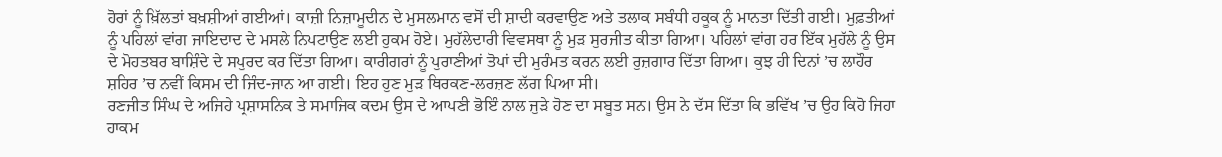ਹੋਰਾਂ ਨੂੰ ਖ਼ਿੱਲਤਾਂ ਬਖ਼ਸ਼ੀਆਂ ਗਈਆਂ। ਕਾਜ਼ੀ ਨਿਜ਼ਾਮੂਦੀਨ ਦੇ ਮੁਸਲਮਾਨ ਵਸੋਂ ਦੀ ਸ਼ਾਦੀ ਕਰਵਾਉਣ ਅਤੇ ਤਲਾਕ ਸਬੰਧੀ ਹਕੂਕ ਨੂੰ ਮਾਨਤਾ ਦਿੱਤੀ ਗਈ। ਮੁਫ਼ਤੀਆਂ ਨੂੰ ਪਹਿਲਾਂ ਵਾਂਗ ਜਾਇਦਾਦ ਦੇ ਮਸਲੇ ਨਿਪਟਾਉਣ ਲਈ ਹੁਕਮ ਹੋਏ। ਮੁਹੱਲੇਦਾਰੀ ਵਿਵਸਥਾ ਨੂੰ ਮੁੜ ਸੁਰਜੀਤ ਕੀਤਾ ਗਿਆ। ਪਹਿਲਾਂ ਵਾਂਗ ਹਰ ਇੱਕ ਮੁਹੱਲੇ ਨੂੰ ਉਸ ਦੇ ਮੋਹਤਬਰ ਬਾਸ਼ਿੰਦੇ ਦੇ ਸਪੁਰਦ ਕਰ ਦਿੱਤਾ ਗਿਆ। ਕਾਰੀਗਰਾਂ ਨੂੰ ਪੁਰਾਣੀਆਂ ਤੋਪਾਂ ਦੀ ਮੁਰੰਮਤ ਕਰਨ ਲਈ ਰੁਜ਼ਗਾਰ ਦਿੱਤਾ ਗਿਆ। ਕੁਝ ਹੀ ਦਿਨਾਂ ’ਚ ਲਾਹੌਰ ਸ਼ਹਿਰ ’ਚ ਨਵੀਂ ਕਿਸਮ ਦੀ ਜਿੰਦ-ਜਾਨ ਆ ਗਈ। ਇਹ ਹੁਣ ਮੁੜ ਥਿਰਕਣ-ਲਰਜ਼ਣ ਲੱਗ ਪਿਆ ਸੀ।
ਰਣਜੀਤ ਸਿੰਘ ਦੇ ਅਜਿਹੇ ਪ੍ਰਸ਼ਾਸਨਿਕ ਤੇ ਸਮਾਜਿਕ ਕਦਮ ਉਸ ਦੇ ਆਪਣੀ ਭੋਇੰ ਨਾਲ ਜੁੜੇ ਹੋਣ ਦਾ ਸਬੂਤ ਸਨ। ਉਸ ਨੇ ਦੱਸ ਦਿੱਤਾ ਕਿ ਭਵਿੱਖ ’ਚ ਉਹ ਕਿਹੋ ਜਿਹਾ ਹਾਕਮ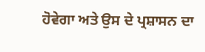ਹੋਵੇਗਾ ਅਤੇ ਉਸ ਦੇ ਪ੍ਰਸ਼ਾਸਨ ਦਾ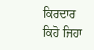ਕਿਰਦਾਰ ਕਿਹੋ ਜਿਹਾ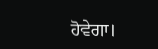ਹੋਵੇਗਾ।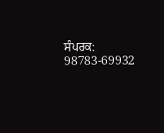ਸੰਪਰਕ: 98783-69932